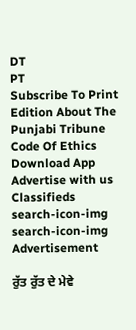DT
PT
Subscribe To Print Edition About The Punjabi Tribune Code Of Ethics Download App Advertise with us Classifieds
search-icon-img
search-icon-img
Advertisement

ਰੁੱਤ ਰੁੱਤ ਦੇ ਮੇਵੇ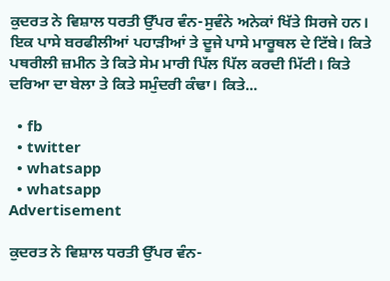ਕੁਦਰਤ ਨੇ ਵਿਸ਼ਾਲ ਧਰਤੀ ਉੱਪਰ ਵੰਨ-ਸੁਵੰਨੇ ਅਨੇਕਾਂ ਖਿੱਤੇ ਸਿਰਜੇ ਹਨ। ਇਕ ਪਾਸੇ ਬਰਫੀਲੀਆਂ ਪਹਾੜੀਆਂ ਤੇ ਦੂਜੇ ਪਾਸੇ ਮਾਰੂਥਲ ਦੇ ਟਿੱਬੇ। ਕਿਤੇ ਪਥਰੀਲੀ ਜ਼ਮੀਨ ਤੇ ਕਿਤੇ ਸੇਮ ਮਾਰੀ ਪਿੱਲ ਪਿੱਲ ਕਰਦੀ ਮਿੱਟੀ। ਕਿਤੇ ਦਰਿਆ ਦਾ ਬੇਲਾ ਤੇ ਕਿਤੇ ਸਮੁੰਦਰੀ ਕੰਢਾ। ਕਿਤੇ...

  • fb
  • twitter
  • whatsapp
  • whatsapp
Advertisement

ਕੁਦਰਤ ਨੇ ਵਿਸ਼ਾਲ ਧਰਤੀ ਉੱਪਰ ਵੰਨ-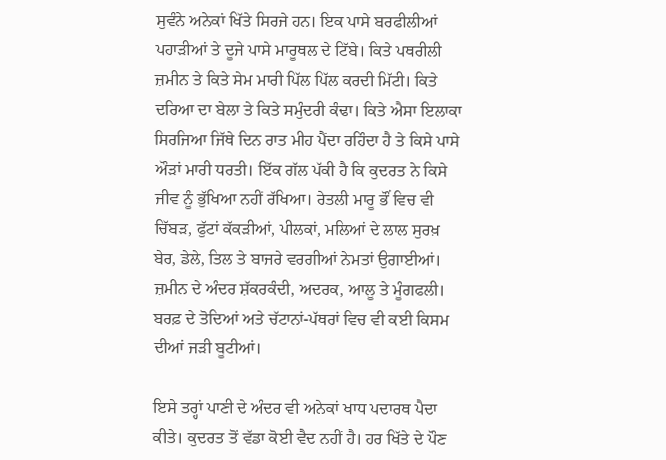ਸੁਵੰਨੇ ਅਨੇਕਾਂ ਖਿੱਤੇ ਸਿਰਜੇ ਹਨ। ਇਕ ਪਾਸੇ ਬਰਫੀਲੀਆਂ ਪਹਾੜੀਆਂ ਤੇ ਦੂਜੇ ਪਾਸੇ ਮਾਰੂਥਲ ਦੇ ਟਿੱਬੇ। ਕਿਤੇ ਪਥਰੀਲੀ ਜ਼ਮੀਨ ਤੇ ਕਿਤੇ ਸੇਮ ਮਾਰੀ ਪਿੱਲ ਪਿੱਲ ਕਰਦੀ ਮਿੱਟੀ। ਕਿਤੇ ਦਰਿਆ ਦਾ ਬੇਲਾ ਤੇ ਕਿਤੇ ਸਮੁੰਦਰੀ ਕੰਢਾ। ਕਿਤੇ ਐਸਾ ਇਲਾਕਾ ਸਿਰਜਿਆ ਜਿੱਥੇ ਦਿਨ ਰਾਤ ਮੀਹ ਪੈਂਦਾ ਰਹਿੰਦਾ ਹੈ ਤੇ ਕਿਸੇ ਪਾਸੇ ਔੜਾਂ ਮਾਰੀ ਧਰਤੀ। ਇੱਕ ਗੱਲ ਪੱਕੀ ਹੈ ਕਿ ਕੁਦਰਤ ਨੇ ਕਿਸੇ ਜੀਵ ਨੂੰ ਭੁੱਖਿਆ ਨਹੀਂ ਰੱਖਿਆ। ਰੇਤਲੀ ਮਾਰੂ ਭੌਂ ਵਿਚ ਵੀ ਚਿੱਬੜ, ਫੁੱਟਾਂ ਕੱਕੜੀਆਂ, ਪੀਲਕਾਂ, ਮਲਿਆਂ ਦੇ ਲਾਲ ਸੁਰਖ਼ ਬੇਰ, ਡੇਲੇ, ਤਿਲ ਤੇ ਬਾਜਰੇ ਵਰਗੀਆਂ ਨੇਮਤਾਂ ਉਗਾਈਆਂ। ਜ਼ਮੀਨ ਦੇ ਅੰਦਰ ਸ਼ੱਕਰਕੰਦੀ, ਅਦਰਕ, ਆਲੂ ਤੇ ਮੂੰਗਫਲੀ। ਬਰਫ਼ ਦੇ ਤੋਦਿਆਂ ਅਤੇ ਚੱਟਾਨਾਂ-ਪੱਥਰਾਂ ਵਿਚ ਵੀ ਕਈ ਕਿਸਮ ਦੀਆਂ ਜੜੀ ਬੂਟੀਆਂ।

ਇਸੇ ਤਰ੍ਹਾਂ ਪਾਣੀ ਦੇ ਅੰਦਰ ਵੀ ਅਨੇਕਾਂ ਖਾਧ ਪਦਾਰਥ ਪੈਦਾ ਕੀਤੇ। ਕੁਦਰਤ ਤੋਂ ਵੱਡਾ ਕੋਈ ਵੈਦ ਨਹੀਂ ਹੈ। ਹਰ ਖਿੱਤੇ ਦੇ ਪੌਣ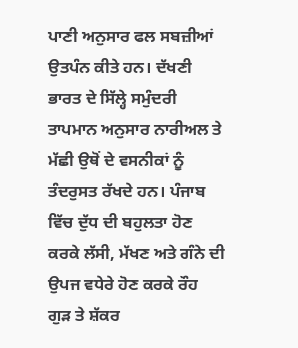ਪਾਣੀ ਅਨੁਸਾਰ ਫਲ ਸਬਜ਼ੀਆਂ ਉਤਪੰਨ ਕੀਤੇ ਹਨ। ਦੱਖਣੀ ਭਾਰਤ ਦੇ ਸਿੱਲ੍ਹੇ ਸਮੁੰਦਰੀ ਤਾਪਮਾਨ ਅਨੁਸਾਰ ਨਾਰੀਅਲ ਤੇ ਮੱਛੀ ਉਥੋਂ ਦੇ ਵਸਨੀਕਾਂ ਨੂੰ ਤੰਦਰੁਸਤ ਰੱਖਦੇ ਹਨ। ਪੰਜਾਬ ਵਿੱਚ ਦੁੱਧ ਦੀ ਬਹੁਲਤਾ ਹੋਣ ਕਰਕੇ ਲੱਸੀ, ਮੱਖਣ ਅਤੇ ਗੰਨੇ ਦੀ ਉਪਜ ਵਧੇਰੇ ਹੋਣ ਕਰਕੇ ਰੌਹ ਗੁੜ ਤੇ ਸ਼ੱਕਰ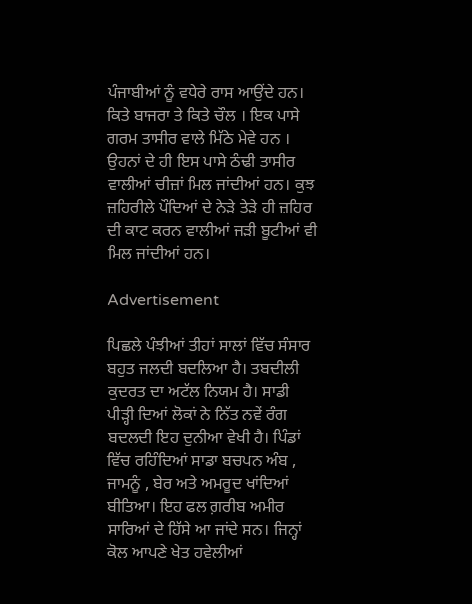ਪੰਜਾਬੀਆਂ ਨੂੰ ਵਧੇਰੇ ਰਾਸ ਆਉਂਦੇ ਹਨ। ਕਿਤੇ ਬਾਜਰਾ ਤੇ ਕਿਤੇ ਚੌਲ । ਇਕ ਪਾਸੇ ਗਰਮ ਤਾਸੀਰ ਵਾਲੇ ਮਿੱਠੇ ਮੇਵੇ ਹਨ । ਉਹਨਾਂ ਦੇ ਹੀ ਇਸ ਪਾਸੇ ਠੰਢੀ ਤਾਸੀਰ ਵਾਲੀਆਂ ਚੀਜ਼ਾਂ ਮਿਲ ਜਾਂਦੀਆਂ ਹਨ। ਕੁਝ ਜ਼ਹਿਰੀਲੇ ਪੌਦਿਆਂ ਦੇ ਨੇੜੇ ਤੇੜੇ ਹੀ ਜ਼ਹਿਰ ਦੀ ਕਾਟ ਕਰਨ ਵਾਲੀਆਂ ਜੜੀ ਬੂਟੀਆਂ ਵੀ ਮਿਲ ਜਾਂਦੀਆਂ ਹਨ।

Advertisement

ਪਿਛਲੇ ਪੰਝੀਆਂ ਤੀਹਾਂ ਸਾਲਾਂ ਵਿੱਚ ਸੰਸਾਰ ਬਹੁਤ ਜਲਦੀ ਬਦਲਿਆ ਹੈ। ਤਬਦੀਲੀ ਕੁਦਰਤ ਦਾ ਅਟੱਲ ਨਿਯਮ ਹੈ। ਸਾਡੀ ਪੀੜ੍ਹੀ ਦਿਆਂ ਲੋਕਾਂ ਨੇ ਨਿੱਤ ਨਵੇਂ ਰੰਗ ਬਦਲਦੀ ਇਹ ਦੁਨੀਆ ਵੇਖੀ ਹੈ। ਪਿੰਡਾਂ ਵਿੱਚ ਰਹਿੰਦਿਆਂ ਸਾਡਾ ਬਚਪਨ ਅੰਬ , ਜਾਮਨੂੰ , ਬੇਰ ਅਤੇ ਅਮਰੂਦ ਖਾਂਦਿਆਂ ਬੀਤਿਆ। ਇਹ ਫਲ ਗ਼ਰੀਬ ਅਮੀਰ ਸਾਰਿਆਂ ਦੇ ਹਿੱਸੇ ਆ ਜਾਂਦੇ ਸਨ। ਜਿਨ੍ਹਾਂ ਕੋਲ ਆਪਣੇ ਖੇਤ ਹਵੇਲੀਆਂ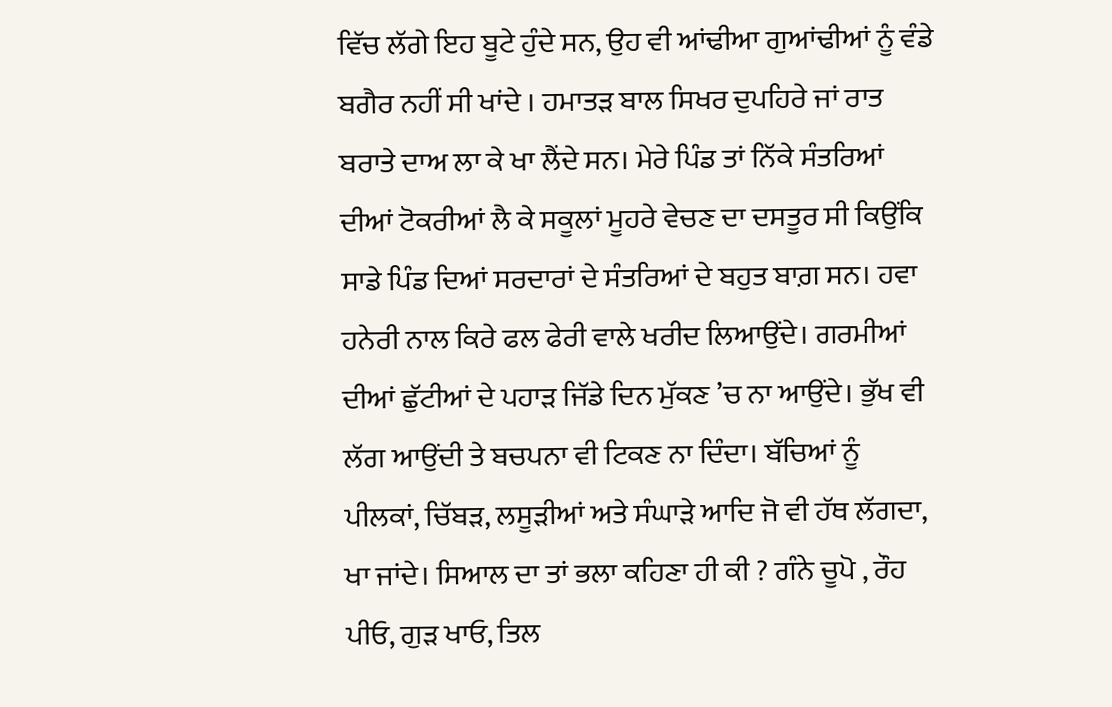ਵਿੱਚ ਲੱਗੇ ਇਹ ਬੂਟੇ ਹੁੰਦੇ ਸਨ, ਉਹ ਵੀ ਆਂਢੀਆ ਗੁਆਂਢੀਆਂ ਨੂੰ ਵੰਡੇ ਬਗੈਰ ਨਹੀਂ ਸੀ ਖਾਂਦੇ । ਹਮਾਤੜ ਬਾਲ ਸਿਖਰ ਦੁਪਹਿਰੇ ਜਾਂ ਰਾਤ ਬਰਾਤੇ ਦਾਅ ਲਾ ਕੇ ਖਾ ਲੈਂਦੇ ਸਨ। ਮੇਰੇ ਪਿੰਡ ਤਾਂ ਨਿੱਕੇ ਸੰਤਰਿਆਂ ਦੀਆਂ ਟੋਕਰੀਆਂ ਲੈ ਕੇ ਸਕੂਲਾਂ ਮੂਹਰੇ ਵੇਚਣ ਦਾ ਦਸਤੂਰ ਸੀ ਕਿਉਂਕਿ ਸਾਡੇ ਪਿੰਡ ਦਿਆਂ ਸਰਦਾਰਾਂ ਦੇ ਸੰਤਰਿਆਂ ਦੇ ਬਹੁਤ ਬਾਗ਼ ਸਨ। ਹਵਾ ਹਨੇਰੀ ਨਾਲ ਕਿਰੇ ਫਲ ਫੇਰੀ ਵਾਲੇ ਖਰੀਦ ਲਿਆਉਂਦੇ। ਗਰਮੀਆਂ ਦੀਆਂ ਛੁੱਟੀਆਂ ਦੇ ਪਹਾੜ ਜਿੱਡੇ ਦਿਨ ਮੁੱਕਣ ’ਚ ਨਾ ਆਉਂਦੇ। ਭੁੱਖ ਵੀ ਲੱਗ ਆਉਂਦੀ ਤੇ ਬਚਪਨਾ ਵੀ ਟਿਕਣ ਨਾ ਦਿੰਦਾ। ਬੱਚਿਆਂ ਨੂੰ ਪੀਲਕਾਂ, ਚਿੱਬੜ, ਲਸੂੜੀਆਂ ਅਤੇ ਸੰਘਾੜੇ ਆਦਿ ਜੋ ਵੀ ਹੱਥ ਲੱਗਦਾ, ਖਾ ਜਾਂਦੇ। ਸਿਆਲ ਦਾ ਤਾਂ ਭਲਾ ਕਹਿਣਾ ਹੀ ਕੀ ? ਗੰਨੇ ਚੂਪੋ , ਰੌਹ ਪੀਓ, ਗੁੜ ਖਾਓ, ਤਿਲ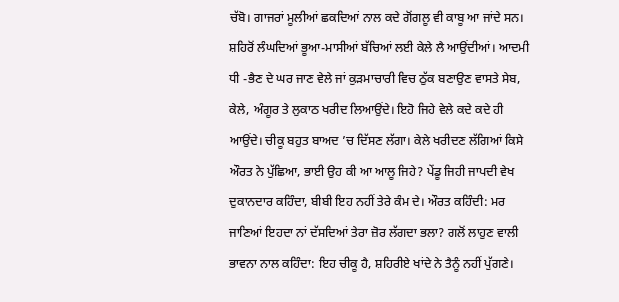ਚੱਬੋ। ਗਾਜਰਾਂ ਮੂਲੀਆਂ ਛਕਦਿਆਂ ਨਾਲ ਕਦੇ ਗੋਂਗਲੂ ਵੀ ਕਾਬੂ ਆ ਜਾਂਦੇ ਸਨ। ਸ਼ਹਿਰੋਂ ਲੰਘਦਿਆਂ ਭੂਆ-ਮਾਸੀਆਂ ਬੱਚਿਆਂ ਲਈ ਕੇਲੇ ਲੈ ਆਉਂਦੀਆਂ। ਆਦਮੀ ਧੀ -ਭੈਣ ਦੇ ਘਰ ਜਾਣ ਵੇਲੇ ਜਾਂ ਕੁੜਮਾਚਾਰੀ ਵਿਚ ਠੁੱਕ ਬਣਾਉਣ ਵਾਸਤੇ ਸੇਬ, ਕੇਲੇ, ਅੰਗੂਰ ਤੇ ਲੁਕਾਠ ਖਰੀਦ ਲਿਆਉਂਦੇ। ਇਹੋ ਜਿਹੇ ਵੇਲੇ ਕਦੇ ਕਦੇ ਹੀ ਆਉਂਦੇ। ਚੀਕੂ ਬਹੁਤ ਬਾਅਦ ’ਚ ਦਿੱਸਣ ਲੱਗਾ। ਕੇਲੇ ਖਰੀਦਣ ਲੱਗਿਆਂ ਕਿਸੇ ਔਰਤ ਨੇ ਪੁੱਛਿਆ, ਭਾਈ ਉਹ ਕੀ ਆ ਆਲੂ ਜਿਹੇ? ਪੇਂਡੂ ਜਿਹੀ ਜਾਪਦੀ ਵੇਖ ਦੁਕਾਨਦਾਰ ਕਹਿੰਦਾ, ਬੀਬੀ ਇਹ ਨਹੀਂ ਤੇਰੇ ਕੰਮ ਦੇ। ਔਰਤ ਕਹਿੰਦੀ: ਮਰ ਜਾਣਿਆਂ ਇਹਦਾ ਨਾਂ ਦੱਸਦਿਆਂ ਤੇਰਾ ਜ਼ੋਰ ਲੱਗਦਾ ਭਲਾ? ਗਲੋਂ ਲਾਹੁਣ ਵਾਲੀ ਭਾਵਨਾ ਨਾਲ ਕਹਿੰਦਾ: ਇਹ ਚੀਕੂ ਹੈ, ਸ਼ਹਿਰੀਏ ਖਾਂਦੇ ਨੇ ਤੈਨੂੰ ਨਹੀਂ ਪੁੱਗਣੇ।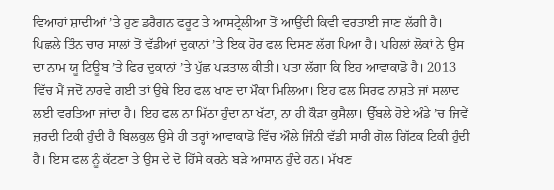ਵਿਆਹਾਂ ਸ਼ਾਦੀਆਂ ’ਤੇ ਹੁਣ ਡਰੈਗਨ ਫਰੂਟ ਤੇ ਆਸਟ੍ਰੇਲੀਆ ਤੋਂ ਆਉਂਦੀ ਕਿਵੀ ਵਰਤਾਈ ਜਾਣ ਲੱਗੀ ਹੈ। ਪਿਛਲੇ ਤਿੰਨ ਚਾਰ ਸਾਲਾਂ ਤੋਂ ਵੱਡੀਆਂ ਦੁਕਾਨਾਂ ’ਤੇ ਇਕ ਹੋਰ ਫਲ ਦਿਸਣ ਲੱਗ ਪਿਆ ਹੈ। ਪਹਿਲਾਂ ਲੋਕਾਂ ਨੇ ਉਸ ਦਾ ਨਾਮ ਯੂ ਟਿਊਬ ’ਤੇ ਫਿਰ ਦੁਕਾਨਾਂ ’ਤੇ ਪੁੱਛ ਪੜਤਾਲ ਕੀਤੀ। ਪਤਾ ਲੱਗਾ ਕਿ ਇਹ ਆਵਾਕਾਡੋ ਹੈ। 2013 ਵਿੱਚ ਮੈਂ ਜਦੋਂ ਨਾਰਵੇ ਗਈ ਤਾਂ ਉਥੇ ਇਹ ਫਲ ਖਾਣ ਦਾ ਮੌਕਾ ਮਿਲਿਆ। ਇਹ ਫਲ ਸਿਰਫ ਨਾਸ਼ਤੇ ਜਾਂ ਸਲਾਦ ਲਈ ਵਰਤਿਆ ਜਾਂਦਾ ਹੈ। ਇਹ ਫਲ ਨਾ ਮਿੱਠਾ ਹੁੰਦਾ ਨਾ ਖੱਟਾ, ਨਾ ਹੀ ਕੌੜਾ ਕੁਸੈਲਾ। ਉੱਬਲੇ ਹੋਏ ਅੰਡੇ ’ਚ ਜਿਵੇਂ ਜ਼ਰਦੀ ਟਿਕੀ ਹੁੰਦੀ ਹੈ ਬਿਲਕੁਲ ਉਸੇ ਹੀ ਤਰ੍ਹਾਂ ਆਵਾਕਾਡੋ ਵਿੱਚ ਔਲੇ ਜਿੰਨੀ ਵੱਡੀ ਸਾਰੀ ਗੋਲ ਗਿੱਟਕ ਟਿਕੀ ਹੁੰਦੀ ਹੈ। ਇਸ ਫਲ ਨੂੰ ਕੱਟਣਾ ਤੇ ਉਸ ਦੇ ਦੋ ਹਿੱਸੇ ਕਰਨੇ ਬੜੇ ਆਸਾਨ ਹੁੰਦੇ ਹਨ। ਮੱਖਣ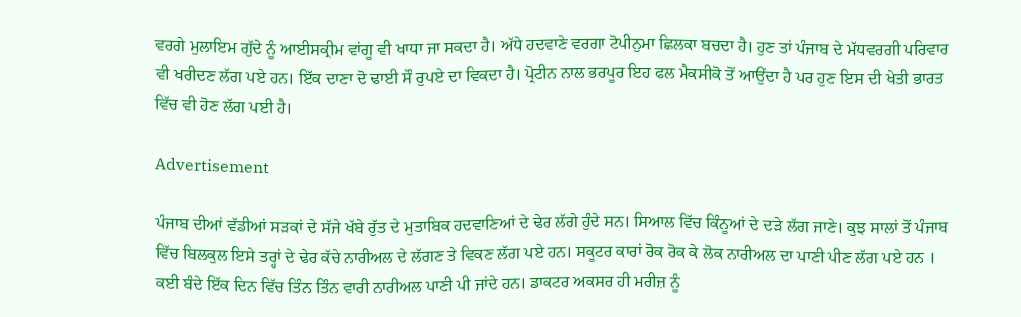ਵਰਗੇ ਮੁਲਾਇਮ ਗੁੱਦੇ ਨੂੰ ਆਈਸਕ੍ਰੀਮ ਵਾਂਗੂ ਵੀ ਖਾਧਾ ਜਾ ਸਕਦਾ ਹੈ। ਅੱਧੇ ਹਦਵਾਣੇ ਵਰਗਾ ਟੋਪੀਨੁਮਾ ਛਿਲਕਾ ਬਚਦਾ ਹੈ। ਹੁਣ ਤਾਂ ਪੰਜਾਬ ਦੇ ਮੱਧਵਰਗੀ ਪਰਿਵਾਰ ਵੀ ਖਰੀਦਣ ਲੱਗ ਪਏ ਹਨ। ਇੱਕ ਦਾਣਾ ਦੋ ਢਾਈ ਸੌ ਰੁਪਏ ਦਾ ਵਿਕਦਾ ਹੈ। ਪ੍ਰੋਟੀਨ ਨਾਲ ਭਰਪੂਰ ਇਹ ਫਲ ਮੈਕਸੀਕੋ ਤੋਂ ਆਉਂਦਾ ਹੈ ਪਰ ਹੁਣ ਇਸ ਦੀ ਖੇਤੀ ਭਾਰਤ ਵਿੱਚ ਵੀ ਹੋਣ ਲੱਗ ਪਈ ਹੈ।

Advertisement

ਪੰਜਾਬ ਦੀਆਂ ਵੱਡੀਆਂ ਸੜਕਾਂ ਦੇ ਸੱਜੇ ਖੱਬੇ ਰੁੱਤ ਦੇ ਮੁਤਾਬਿਕ ਹਦਵਾਣਿਆਂ ਦੇ ਢੇਰ ਲੱਗੇ ਹੁੰਦੇ ਸਨ। ਸਿਆਲ ਵਿੱਚ ਕਿੰਨੂਆਂ ਦੇ ਦੜੇ ਲੱਗ ਜਾਣੇ। ਕੁਝ ਸਾਲਾਂ ਤੋਂ ਪੰਜਾਬ ਵਿੱਚ ਬਿਲਕੁਲ ਇਸੇ ਤਰ੍ਹਾਂ ਦੇ ਢੇਰ ਕੱਚੇ ਨਾਰੀਅਲ ਦੇ ਲੱਗਣ ਤੇ ਵਿਕਣ ਲੱਗ ਪਏ ਹਨ। ਸਕੂਟਰ ਕਾਰਾਂ ਰੋਕ ਰੋਕ ਕੇ ਲੋਕ ਨਾਰੀਅਲ ਦਾ ਪਾਣੀ ਪੀਣ ਲੱਗ ਪਏ ਹਨ । ਕਈ ਬੰਦੇ ਇੱਕ ਦਿਨ ਵਿੱਚ ਤਿੰਨ ਤਿੰਨ ਵਾਰੀ ਨਾਰੀਅਲ ਪਾਣੀ ਪੀ ਜਾਂਦੇ ਹਨ। ਡਾਕਟਰ ਅਕਸਰ ਹੀ ਮਰੀਜ਼ ਨੂੰ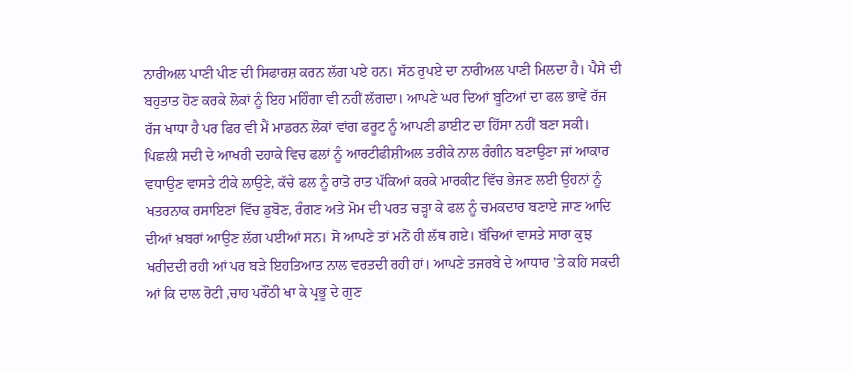ਨਾਰੀਅਲ ਪਾਣੀ ਪੀਣ ਦੀ ਸਿਫਾਰਸ਼ ਕਰਨ ਲੱਗ ਪਏ ਹਨ। ਸੱਠ ਰੁਪਏ ਦਾ ਨਾਰੀਅਲ ਪਾਣੀ ਮਿਲਦਾ ਹੈ। ਪੈਸੇ ਦੀ ਬਹੁਤਾਤ ਹੋਣ ਕਰਕੇ ਲੋਕਾਂ ਨੂੰ ਇਹ ਮਹਿੰਗਾ ਵੀ ਨਹੀਂ ਲੱਗਦਾ। ਆਪਣੇ ਘਰ ਦਿਆਂ ਬੂਟਿਆਂ ਦਾ ਫਲ ਭਾਵੇਂ ਰੱਜ ਰੱਜ ਖਾਧਾ ਹੈ ਪਰ ਫਿਰ ਵੀ ਮੈਂ ਮਾਡਰਨ ਲੋਕਾਂ ਵਾਂਗ ਫਰੂਟ ਨੂੰ ਆਪਣੀ ਡਾਈਟ ਦਾ ਹਿੱਸਾ ਨਹੀਂ ਬਣਾ ਸਕੀ। ਪਿਛਲੀ ਸਦੀ ਦੇ ਆਖਰੀ ਦਹਾਕੇ ਵਿਚ ਫਲਾਂ ਨੂੰ ਆਰਟੀਫੀਸ਼ੀਅਲ ਤਰੀਕੇ ਨਾਲ ਰੰਗੀਨ ਬਣਾਉਣਾ ਜਾਂ ਆਕਾਰ ਵਧਾਉਣ ਵਾਸਤੇ ਟੀਕੇ ਲਾਉਣੇ, ਕੱਚੇ ਫਲ ਨੂੰ ਰਾਤੋ ਰਾਤ ਪੱਕਿਆਂ ਕਰਕੇ ਮਾਰਕੀਟ ਵਿੱਚ ਭੇਜਣ ਲਈ ਉਹਨਾਂ ਨੂੰ ਖਤਰਨਾਕ ਰਸਾਇਣਾਂ ਵਿੱਚ ਡੁਬੋਣ, ਰੰਗਣ ਅਤੇ ਮੋਮ ਦੀ ਪਰਤ ਚੜ੍ਹਾ ਕੇ ਫਲ ਨੂੰ ਚਮਕਦਾਰ ਬਣਾਏ ਜਾਣ ਆਦਿ ਦੀਆਂ ਖ਼ਬਰਾਂ ਆਉਣ ਲੱਗ ਪਈਆਂ ਸਨ। ਸੋ ਆਪਣੇ ਤਾਂ ਮਨੋਂ ਹੀ ਲੱਥ ਗਏ। ਬੱਚਿਆਂ ਵਾਸਤੇ ਸਾਰਾ ਕੁਝ ਖਰੀਦਦੀ ਰਹੀ ਆਂ ਪਰ ਬੜੇ ਇਹਤਿਆਤ ਨਾਲ ਵਰਤਦੀ ਰਹੀ ਹਾਂ। ਆਪਣੇ ਤਜਰਬੇ ਦੇ ਆਧਾਰ ’ਤੇ ਕਹਿ ਸਕਦੀ ਆਂ ਕਿ ਦਾਲ ਰੋਟੀ ,ਚਾਹ ਪਰੌਂਠੀ ਖਾ ਕੇ ਪ੍ਰਭੂ ਦੇ ਗੁਣ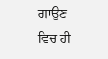ਗਾਉਣ ਵਿਚ ਹੀ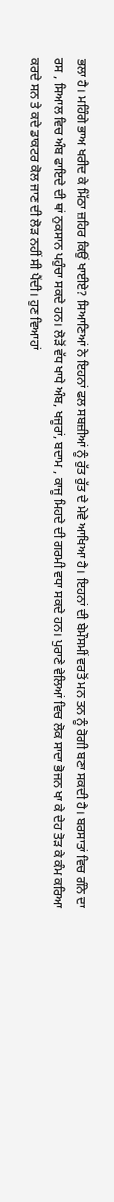ਭਲਾ ਹੈ। ਮਹਿੰਗੇ ਭਾਅ ਖਰੀਦ ਕੇ ਮਿੱਠਾ ਜ਼ਹਿਰ ਕਿਉਂ ਖਾਈਏ? ਸਿਆਣਿਆਂ ਨੇ ਇਹਨਾਂ ਫਲ ਸਬਜ਼ੀਆਂ ਨੂੰ ਰੁੱਤ ਰੁੱਤ ਦੇ ਮੇਵੇ ਆਖਿਆ ਹੈ। ਇਹਨਾਂ ਦੀ ਬੇਮੌਸਮੀਂ ਵਰਤੋਂ ਮਨ ਤਨ ਨੂੰ ਰੋਗੀ ਬਣਾ ਸਕਦੀ ਹੈ। ਬਰਸਾਤਾਂ ਵਿਚ ਗੰਨੇ ਦਾ ਰਸ , ਸਿਆਲ ਵਿਚ ਅੰਬ ਫਾਇਦੇ ਦੀ ਥਾਂ ਨੁਕਸਾਨ ਪਹੁੰਚਾ ਸਕਦੇ ਹਨ। ਲੋੜੋਂ ਵੱਧ ਖਾਧੇ ਅੰਬ, ਖਜੂਰਾਂ, ਬਦਾਮ , ਕਾਜੂ ਮਿਹਦੇ ਦੀ ਗਰਮੀ ਵਧਾ ਸਕਦੇ ਹਨ। ਪੁਰਾਣੇ ਵੇਲਿਆਂ ਵਿਚ ਲੋਕ ਸਾਦਾ ਭੋਜਨ ਖਾ ਕੇ ਦੇਹ ਤੋੜ ਕੇ ਕੰਮ ਕਰਿਆ ਕਰਦੇ ਸਨ ਤੇ ਕਦੇ ਡਾਕਟਰ ਕੋਲ ਜਾਣ ਦੀ ਲੋੜ ਨਹੀਂ ਸੀ ਪੈਂਦੀ। ਹੁਣ ਵਿਆਹਾਂ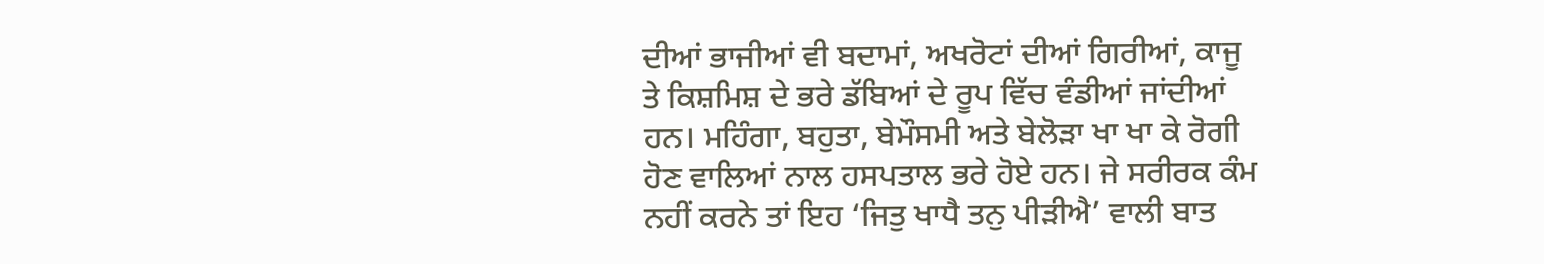ਦੀਆਂ ਭਾਜੀਆਂ ਵੀ ਬਦਾਮਾਂ, ਅਖਰੋਟਾਂ ਦੀਆਂ ਗਿਰੀਆਂ, ਕਾਜੂ ਤੇ ਕਿਸ਼ਮਿਸ਼ ਦੇ ਭਰੇ ਡੱਬਿਆਂ ਦੇ ਰੂਪ ਵਿੱਚ ਵੰਡੀਆਂ ਜਾਂਦੀਆਂ ਹਨ। ਮਹਿੰਗਾ, ਬਹੁਤਾ, ਬੇਮੌਸਮੀ ਅਤੇ ਬੇਲੋੜਾ ਖਾ ਖਾ ਕੇ ਰੋਗੀ ਹੋਣ ਵਾਲਿਆਂ ਨਾਲ ਹਸਪਤਾਲ ਭਰੇ ਹੋਏ ਹਨ। ਜੇ ਸਰੀਰਕ ਕੰਮ ਨਹੀਂ ਕਰਨੇ ਤਾਂ ਇਹ ‘ਜਿਤੁ ਖਾਧੈ ਤਨੁ ਪੀੜੀਐ’ ਵਾਲੀ ਬਾਤ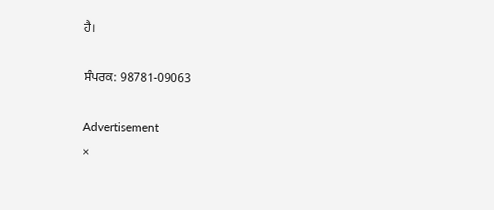ਹੈ।

ਸੰਪਰਕ: 98781-09063

Advertisement
×